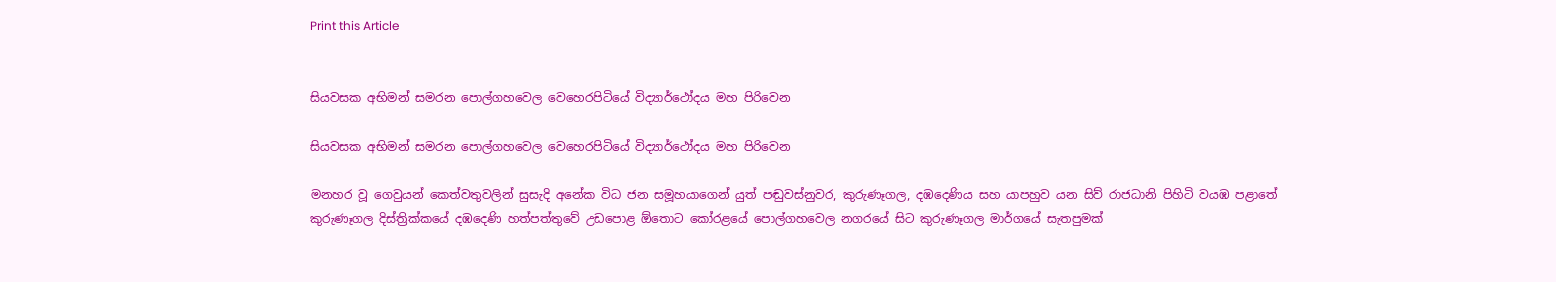Print this Article


සියවසක අභිමන් සමරන පොල්ගහවෙල වෙහෙරපිටියේ විද්‍යාර්ථෝදය මහ පිරිවෙන

සියවසක අභිමන් සමරන පොල්ගහවෙල වෙහෙරපිටියේ විද්‍යාර්ථෝදය මහ පිරිවෙන

මනහර වූ ගෙවුයන් කෙත්වතුවලින් සුසැදි අනේක විධ ජන සමූහයාගෙන් යුත් පඬුවස්නුවර, කුරුණෑගල, දඹදෙණිය සහ යාපහුව යන සිව් රාජධානි පිහිටි වයඹ පළාතේ කුරුණෑගල දිස්ත්‍රික්කයේ දඹදෙණි හත්පත්තුවේ උඩපොළ ඕතොට කෝරළයේ පොල්ගහවෙල නගරයේ සිට කුරුණෑගල මාර්ගයේ සැතපුමක්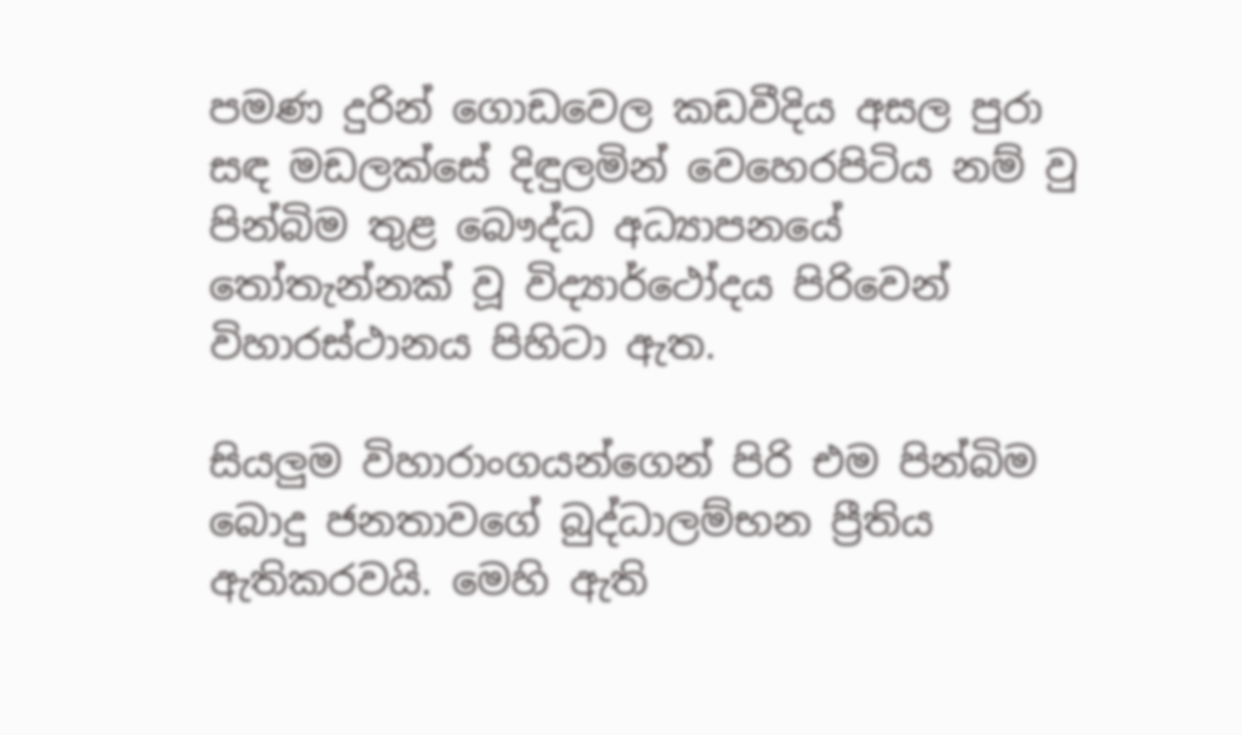පමණ දුරින් ගොඩවෙල කඩවීදිය අසල පුරා සඳ මඩලක්සේ දිඳුලමින් වෙහෙරපිටිය නම් වු පින්බිම තුළ බෞද්ධ අධ්‍යාපනයේ තෝතැන්නක් වූ විද්‍යාර්ථෝදය පිරිවෙන් විහාරස්ථානය පිහිටා ඇත.

සියලුම විහාරාංගයන්ගෙන් පිරි එම පින්බිම බොදු ජනතාවගේ බුද්ධාලම්භන ප්‍රීතිය ඇතිකරවයි. මෙහි ඇති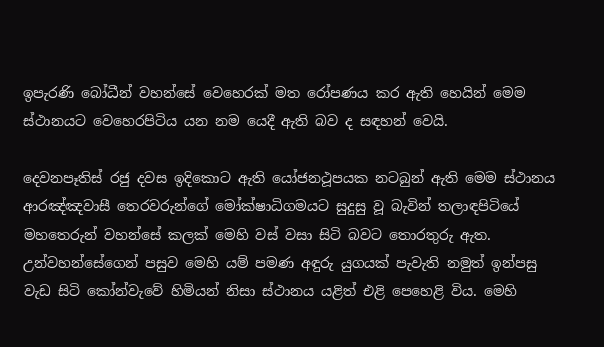ඉපැරණි බෝධීන් වහන්සේ වෙහෙරක් මත රෝපණය කර ඇති හෙයින් මෙම ස්ථානයට වෙහෙරපිටිය යන නම යෙදී ඇති බව ද සඳහන් වෙයි.

දෙවනපෑතිස් රජු දවස ඉදිකොට ඇති යෝජනථූපයක නටබුන් ඇති මෙම ස්ථානය ආරඤ්ඤවාසී තෙරවරුන්ගේ මෝක්ෂාධිගමයට සුදුසු වූ බැවින් තලාඳපිටියේ මහතෙරුන් වහන්සේ කලක් මෙහි වස් වසා සිටි බවට තොරතුරු ඇත. උන්වහන්සේගෙන් පසුව මෙහි යම් පමණ අඳුරු යුගයක් පැවැති නමුත් ඉන්පසු වැඩ සිටි කෝන්වැවේ හිමියන් නිසා ස්ථානය යළිත් එළි පෙහෙළි විය. මෙහි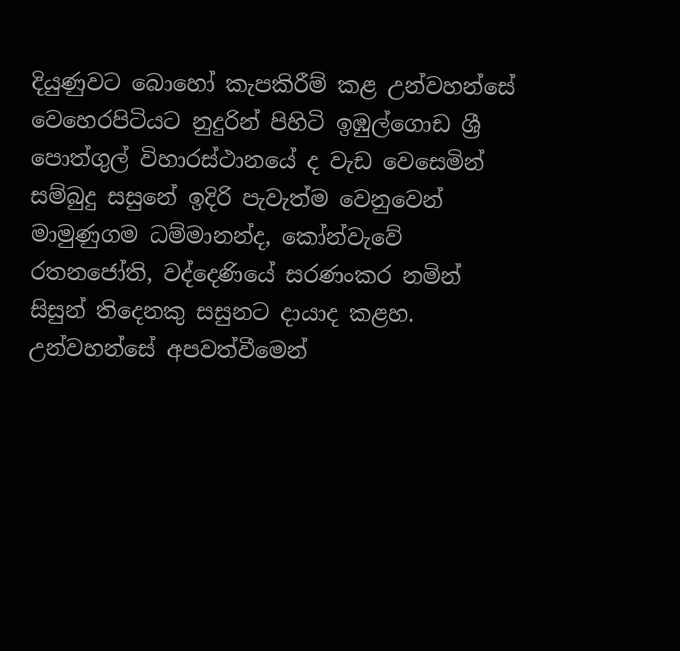දියුණුවට බොහෝ කැපකිරීම් කළ උන්වහන්සේ වෙහෙරපිටියට නුදුරින් පිහිටි ඉඹුල්ගොඩ ශ්‍රී පොත්ගුල් විහාරස්ථානයේ ද වැඩ වෙසෙමින් සම්බුදු සසුනේ ඉදිරි පැවැත්ම වෙනුවෙන් මාමුණුගම ධම්මානන්ද, කෝන්වැවේ රතනජෝති, වද්දෙණියේ සරණංකර නමින් සිසුන් තිදෙනකු සසුනට දායාද කළහ. උන්වහන්සේ අපවත්වීමෙන්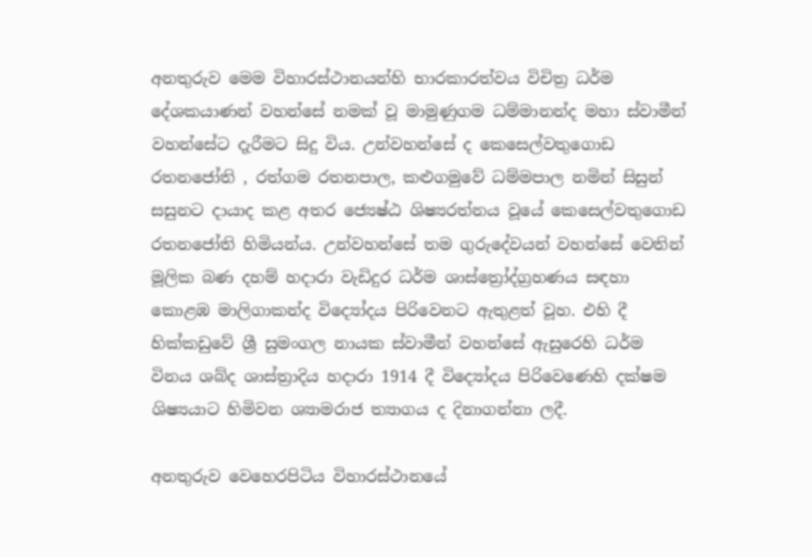අනතුරුව මෙම විහාරස්ථානයන්හි භාරකාරත්වය විචිත්‍ර ධර්ම දේශකයාණන් වහන්සේ නමක් වූ මාමුණුගම ධම්මානන්ද මහා ස්වාමීන් වහන්සේට දැරීමට සිදු විය. උන්වහන්සේ ද කෙසෙල්වතුගොඩ රතනජෝති , රත්ගම රතනපාල, කළුගමුවේ ධම්මපාල නමින් සිසුන් සසුනට දායාද කළ අතර ජ්‍යෙෂ්ඨ ශිෂ්‍යරත්නය වූයේ කෙසෙල්වතුගොඩ රතනජෝති හිමියන්ය. උන්වහන්සේ තම ගුරුදේවයන් වහන්සේ වෙතින් මූලික බණ දහම් හදාරා වැඩිදුර ධර්ම ශාස්ත්‍රෝද්ග්‍රහණය සඳහා කොළඹ මාලිගාකන්ද විද්‍යෝදය පිරිවෙනට ඇතුළත් වූහ. එහි දී හික්කඩුවේ ශ්‍රී සුමංගල නායක ස්වාමීන් වහන්සේ ඇසුරෙහි ධර්ම විනය ශබ්ද ශාස්ත්‍රාදිය හදාරා 1914 දී විද්‍යෝදය පිරිවෙණෙහි දක්ෂම ශිෂ්‍යයාට හිමිවන ශ්‍යාමරාජ ත්‍යාගය ද දිනාගන්නා ලදී.

අනතුරුව වෙහෙරපිටිය විහාරස්ථානයේ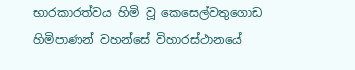භාරකාරත්වය හිමි වූ කෙසෙල්වතුගොඩ හිමිපාණන් වහන්සේ විහාරස්ථානයේ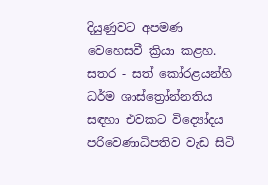දියුණුවට අපමණ වෙහෙසවී ක්‍රියා කළහ. සතර - සත් කෝරළයන්හි ධර්ම ශාස්ත්‍රෝන්නතිය සඳහා එවකට විද්‍යෝදය පරිවෙණාධිපතිව වැඩ සිටි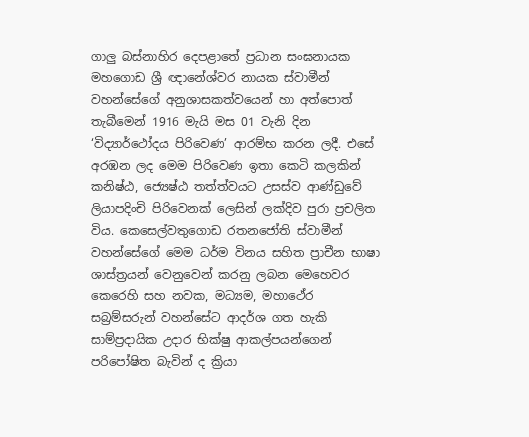ගාලු බස්නාහිර දෙපළාතේ ප්‍රධාන සංඝනායක මහගොඩ ශ්‍රී ඥානේශ්වර නායක ස්වාමීන් වහන්සේගේ අනුශාසකත්වයෙන් හා අත්පොත් තැබීමෙන් 1916 මැයි මස 01 වැනි දින ‘විද්‍යාර්ථෝදය පිරිවෙණ’ ආරම්භ කරන ලදී. එසේ අරඹන ලද මෙම පිරිවෙණ ඉතා කෙටි කලකින් කනිෂ්ඨ, ජ්‍යෙෂ්ඨ තත්ත්වයට උසස්ව ආණ්ඩුවේ ලියාපදිංචි පිරිවෙනක් ලෙසින් ලක්දිව පුරා ප්‍රචලිත විය. කෙසෙල්වතුගොඩ රතනජෝති ස්වාමීන් වහන්සේගේ මෙම ධර්ම විනය සහිත ප්‍රාචීන භාෂා ශාස්ත්‍රයන් වෙනුවෙන් කරනු ලබන මෙහෙවර කෙරෙහි සහ නවක, මධ්‍යම, මහාථේර සබ්‍රම්සරුන් වහන්සේට ආදර්ශ ගත හැකි සාම්ප්‍රදායික උදාර භික්ෂු ආකල්පයන්ගෙන් පරිපෝෂිත බැවින් ද ක්‍රියා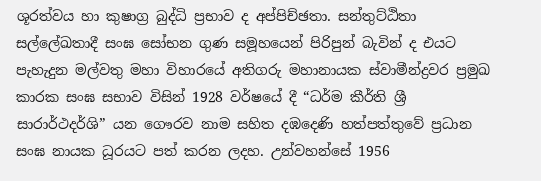ශූරත්වය හා කුෂාග්‍ර බුද්ධි ප්‍රභාව ද අප්පිච්ඡතා. සන්තුට්ඨිතා සල්ලේඛතාදී සංඝ සෝභන ගුණ සමූහයෙන් පිරිපුන් බැවින් ද එයට පැහැදුන මල්වතු මහා විහාරයේ අතිගරු මහානායක ස්වාමීන්ද්‍රවර ප්‍රමුඛ කාරක සංඝ සභාව විසින් 1928 වර්ෂයේ දී “ධර්ම කීර්ති ශ්‍රී සාරාර්ථදර්ශි” යන ගෞරව නාම සහිත දඹදෙණි හත්පත්තුවේ ප්‍රධාන සංඝ නායක ධූරයට පත් කරන ලදහ. උන්වහන්සේ 1956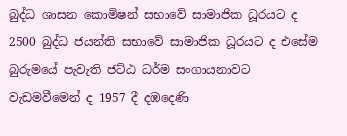බුද්ධ ශාසන කොමිෂන් සභාවේ සාමාජික ධූරයට ද 2500 බුද්ධ ජයන්ති සභාවේ සාමාජික ධූරයට ද එසේම බුරුමයේ පැවැති ජට්ඨ ධර්ම සංගායනාවට වැඩමවීමෙන් ද 1957 දී දඹදෙණි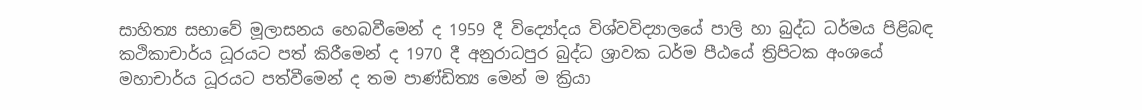සාහිත්‍ය සභාවේ මූලාසනය හෙබවීමෙන් ද 1959 දී විද්‍යෝදය විශ්වවිද්‍යාලයේ පාලි හා බුද්ධ ධර්මය පිළිබඳ කථිකාචාර්ය ධූරයට පත් කිරීමෙන් ද 1970 දී අනුරාධපුර බුද්ධ ශ්‍රාවක ධර්ම පීඨයේ ත්‍රිපිටක අංශයේ මහාචාර්ය ධූරයට පත්වීමෙන් ද තම පාණ්ඩිත්‍ය මෙන් ම ක්‍රියා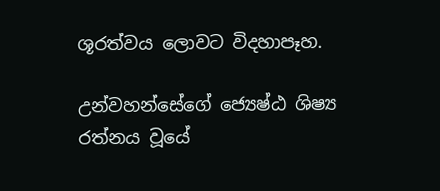ශූරත්වය ලොවට විදහාපෑහ.

උන්වහන්සේගේ ජ්‍යෙෂ්ඨ ශිෂ්‍ය රත්නය වූයේ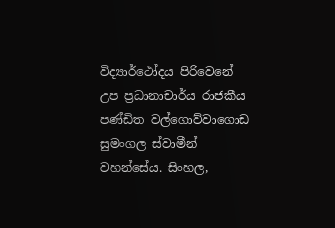විද්‍යාර්ථෝදය පිරිවෙනේ උප ප්‍රධානාචාර්ය රාජකීය පණ්ඩිත වල්ගොව්වාගොඩ සුමංගල ස්වාමීන් වහන්සේය. සිංහල,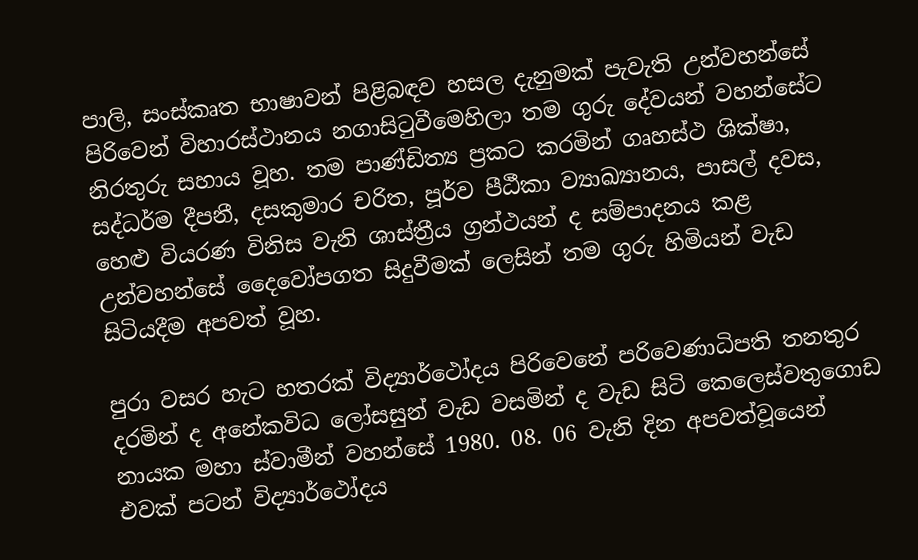පාලි, සංස්කෘත භාෂාවන් පිළිබඳව හසල දැනුමක් පැවැති උන්වහන්සේ පිරිවෙන් විහාරස්ථානය නගාසිටුවීමෙහිලා තම ගුරු දේවයන් වහන්සේට නිරතුරු සහාය වූහ. තම පාණ්ඩිත්‍ය ප්‍රකට කරමින් ගෘහස්ථ ශික්ෂා, සද්ධර්ම දීපනී, දසකුමාර චරිත, පූර්ව පීඨීකා ව්‍යාඛ්‍යානය, පාසල් දවස, හෙළු වියරණ විනිස වැනි ශාස්ත්‍රීය ග්‍රන්ථයන් ද සම්පාදනය කළ උන්වහන්සේ දෛවෝපගත සිදුවීමක් ලෙසින් තම ගුරු හිමියන් වැඩ සිටියදීම අපවත් වූහ.

පුරා වසර හැට හතරක් විද්‍යාර්ථෝදය පිරිවෙනේ පරිවෙණාධිපති තනතුර දරමින් ද අනේකවිධ ලෝසසුන් වැඩ වසමින් ද වැඩ සිටි කෙලෙස්වතුගොඩ නායක මහා ස්වාමීන් වහන්සේ 1980. 08. 06 වැනි දින අපවත්වූයෙන් එවක් පටන් විද්‍යාර්ථෝදය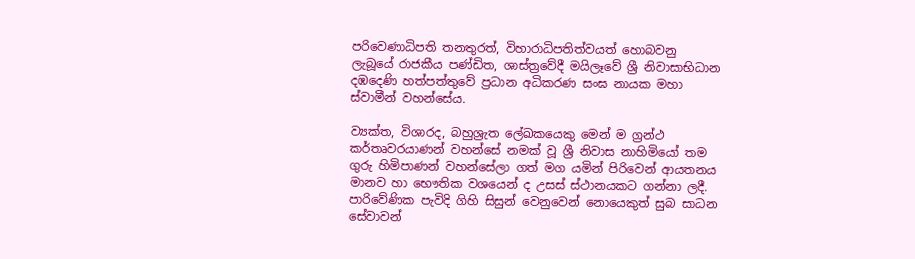පරිවෙණාධිපති තනතුරත්, විහාරාධිපතිත්වයත් හොබවනු ලැබූයේ රාජකීය පණ්ඩිත, ශාස්ත්‍රවේදී මයිලෑවේ ශ්‍රී නිවාසාභිධාන දඹදෙණි හත්පත්තුවේ ප්‍රධාන අධිකරණ සංඝ නායක මහා ස්වාමීන් වහන්සේය.

ව්‍යක්ත, විශාරද, බහුශ්‍රැත ලේඛකයෙකු මෙන් ම ග්‍රන්ථ කර්තෘවරයාණන් වහන්සේ නමක් වූ ශ්‍රී නිවාස නාහිමියෝ තම ගුරු හිමිපාණන් වහන්සේලා ගත් මග යමින් පිරිවෙන් ආයතනය මානව හා භෞතික වශයෙන් ද උසස් ස්ථානයකට ගන්නා ලදී. පාරිවේණික පැවිදි ගිහි සිසුන් වෙනුවෙන් නොයෙකුත් සුබ සාධන සේවාවන්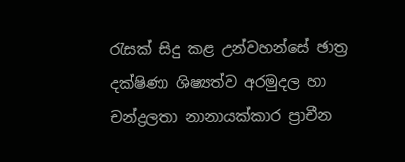රැසක් සිදු කළ උන්වහන්සේ ඡාත්‍ර දක්ෂිණා ශිෂ්‍යත්ව අරමුදල හා චන්ද්‍රලතා නානායක්කාර ප්‍රාචීන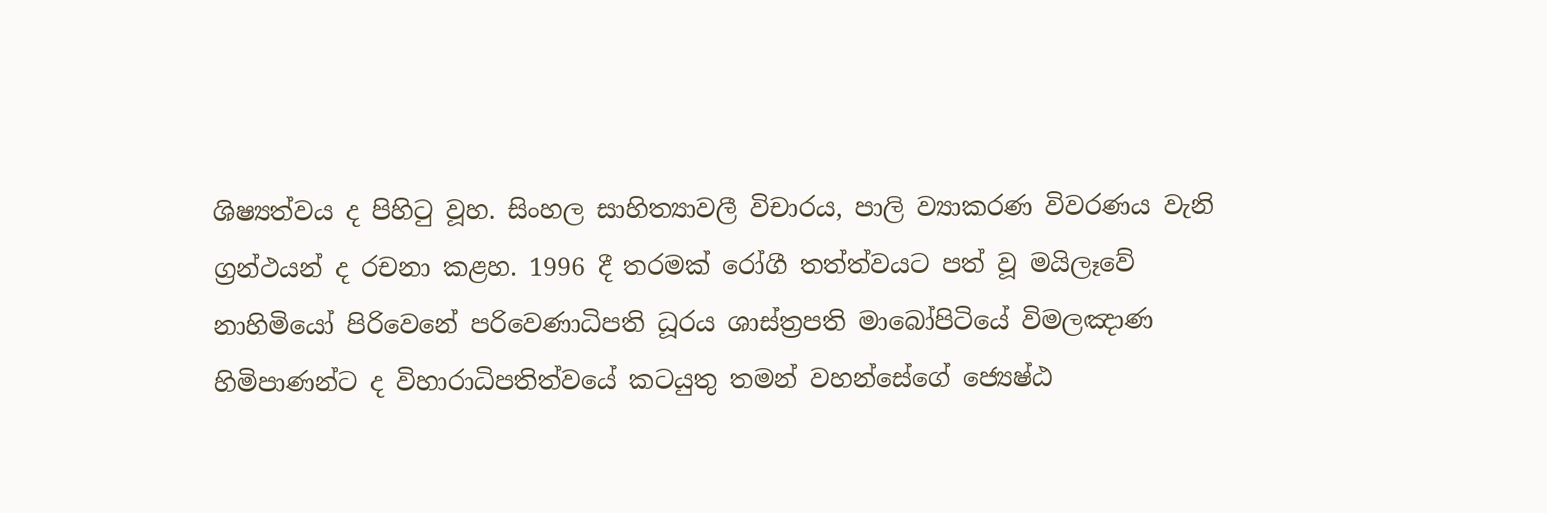ශිෂ්‍යත්වය ද පිහිටු වූහ. සිංහල සාහිත්‍යාවලී විචාරය, පාලි ව්‍යාකරණ විවරණය වැනි ග්‍රන්ථයන් ද රචනා කළහ. 1996 දී තරමක් රෝගී තත්ත්වයට පත් වූ මයිලෑවේ නාහිමියෝ පිරිවෙනේ පරිවෙණාධිපති ධූරය ශාස්ත්‍රපති මාබෝපිටියේ විමලඤාණ හිමිපාණන්ට ද විහාරාධිපතිත්වයේ කටයුතු තමන් වහන්සේගේ ජ්‍යෙෂ්ඨ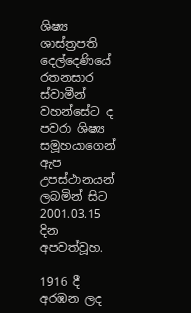ශිෂ්‍ය ශාස්ත්‍රපති දෙල්දෙණියේ රතනසාර ස්වාමීන් වහන්සේට ද පවරා ශිෂ්‍ය සමූහයාගෙන් ඇප උපස්ථානයන් ලබමින් සිට 2001.03.15 දින අපවත්වූහ.

1916 දී අරඹන ලද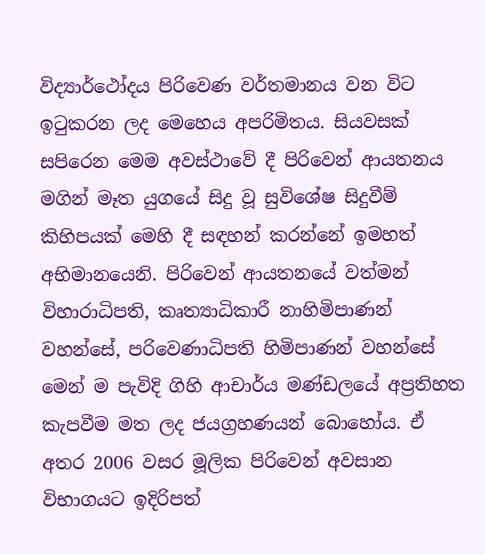විද්‍යාර්ථෝදය පිරිවෙණ වර්තමානය වන විට ඉටුකරන ලද මෙහෙය අපරිමිතය. සියවසක් සපිරෙන මෙම අවස්ථාවේ දී පිරිවෙන් ආයතනය මගින් මෑත යුගයේ සිදු වූ සුවිශේෂ සිදුවීම් කිහිපයක් මෙහි දී සඳහන් කරන්නේ ඉමහත් අභිමානයෙනි. පිරිවෙන් ආයතනයේ වත්මන් විහාරාධිපති, කෘත්‍යාධිකාරී නාහිමිපාණන් වහන්සේ, පරිවෙණාධිපති හිමිපාණන් වහන්සේ මෙන් ම පැවිදි ගිහි ආචාර්ය මණ්ඩලයේ අප්‍රතිහත කැපවීම මත ලද ජයග්‍රහණයන් බොහෝය. ඒ අතර 2006 වසර මූලික පිරිවෙන් අවසාන විභාගයට ඉදිරිපත්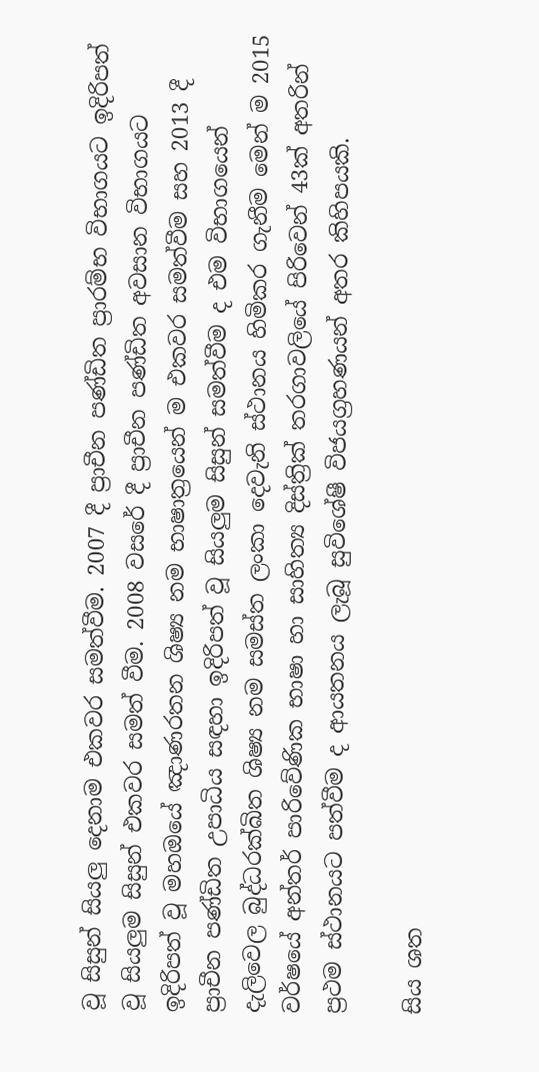වූ සිසුන් සියලු දෙනාම එකවර සමත්වීම. 2007 දී ප්‍රාචීන පණ්ඩිත ප්‍රාරම්භ විභාගයට ඉදිරිපත් වූ සියලුම සිසුන් එකවර සමත් වීම. 2008 වසරේ දී ප්‍රාචීන පණ්ඩිත අවසාන විභාගයට ඉදිරිපත් වූ මහඔයේ ඤාණරතන ශිෂ්‍ය නම භාෂාත්‍රයෙන් ම එකවර සමත්වීම සහ 2013 දී ප්‍රාචීන පණ්ඩිත උපාධිය සඳහා ඉදිරිපත් වූ සියලුම සිසුන් සමත්වීම ද එම විභාගයෙන් දැලිවෙල බුද්ධරක්ඛිත ශිෂ්‍ය නම සමස්ත ලංකා දෙවැනි ස්ථානය හිමිකර ගැනීම මෙන් ම 2015 වර්ෂයේ අන්තර් පාරිවේණික භාෂා හා සාහිත්‍ය දිස්ත්‍රික් තරගාවලියේ පිරිවෙන් 43ක් අතරින් ප්‍රථම ස්ථානයට පත්වීම ද ආයතනය ලැබූ සුවිශේෂී විජයග්‍රහණයන් අතර කිහිපයකි.

සිය ශත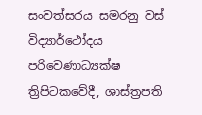සංවත්සරය සමරනු වස් විද්‍යාර්ථෝදය පරිවෙණාධ්‍යක්ෂ ත්‍රිපිටකවේදී, ශාස්ත්‍රපති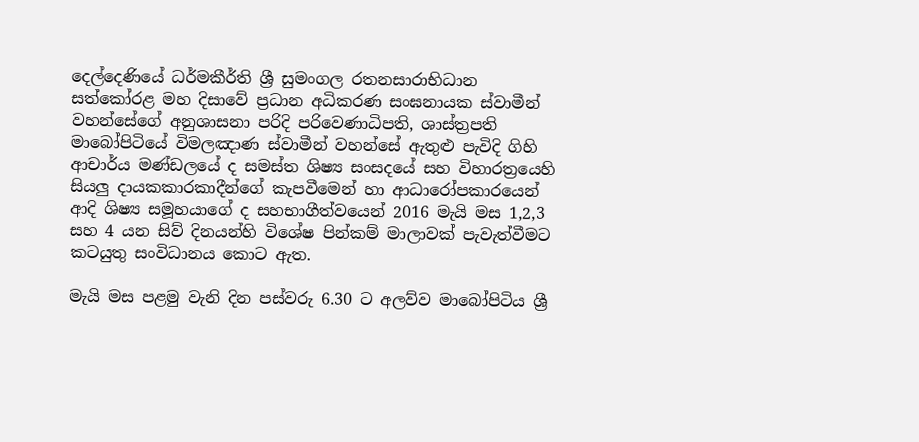දෙල්දෙණියේ ධර්මකීර්ති ශ්‍රී සුමංගල රතනසාරාභිධාන සත්කෝරළ මහ දිසාවේ ප්‍රධාන අධිකරණ සංඝනායක ස්වාමීන් වහන්සේගේ අනුශාසනා පරිදි පරිවෙණාධිපති, ශාස්ත්‍රපති මාබෝපිටියේ විමලඤාණ ස්වාමීන් වහන්සේ ඇතුළු පැවිදි ගිහි ආචාර්ය මණ්ඩලයේ ද සමස්ත ශිෂ්‍ය සංසදයේ සහ විහාරත්‍රයෙහි සියලු දායකකාරකාදීන්ගේ කැපවීමෙන් හා ආධාරෝපකාරයෙන් ආදි ශිෂ්‍ය සමූහයාගේ ද සහභාගීත්වයෙන් 2016 මැයි මස 1,2,3 සහ 4 යන සිව් දිනයන්හි විශේෂ පින්කම් මාලාවක් පැවැත්වීමට කටයුතු සංවිධානය කොට ඇත.

මැයි මස පළමු වැනි දින පස්වරු 6.30 ට අලව්ව මාබෝපිටිය ශ්‍රී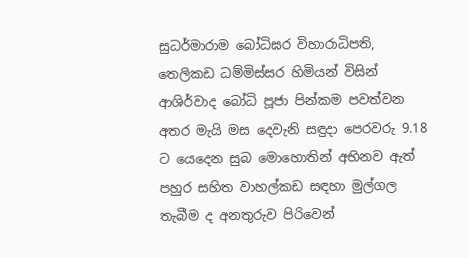සුධර්මාරාම බෝධිඝර විහාරාධිපති, තෙලිකඩ ධම්මිස්සර හිමියන් විසින් ආශිර්වාද බෝධි පූජා පින්කම පවත්වන අතර මැයි මස දෙවැනි සඳුදා පෙරවරු 9.18 ට යෙදෙන සුබ මොහොතින් අභිනව ඇත් පහුර සහිත වාහල්කඩ සඳහා මුල්ගල තැබීම ද අනතුරුව පිරිවෙන්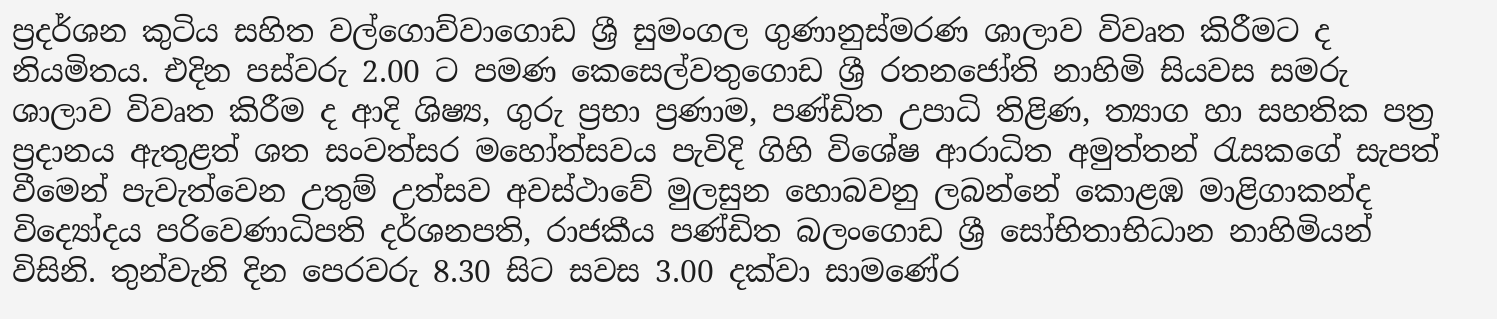ප්‍රදර්ශන කුටිය සහිත වල්ගොව්වාගොඩ ශ්‍රී සුමංගල ගුණානුස්මරණ ශාලාව විවෘත කිරීමට ද නියමිතය. එදින පස්වරු 2.00 ට පමණ කෙසෙල්වතුගොඩ ශ්‍රී රතනජෝති නාහිමි සියවස සමරු ශාලාව විවෘත කිරීම ද ආදි ශිෂ්‍ය, ගුරු ප්‍රභා ප්‍රණාම, පණ්ඩිත උපාධි තිළිණ, ත්‍යාග හා සහතික පත්‍ර ප්‍රදානය ඇතුළත් ශත සංවත්සර මහෝත්සවය පැවිදි ගිහි විශේෂ ආරාධිත අමුත්තන් රැසකගේ සැපත් වීමෙන් පැවැත්වෙන උතුම් උත්සව අවස්ථාවේ මුලසුන හොබවනු ලබන්නේ කොළඹ මාළිගාකන්ද විද්‍යෝදය පරිවෙණාධිපති දර්ශනපති, රාජකීය පණ්ඩිත බලංගොඩ ශ්‍රී සෝභිතාභිධාන නාහිමියන් විසිනි. තුන්වැනි දින පෙරවරු 8.30 සිට සවස 3.00 දක්වා සාමණේර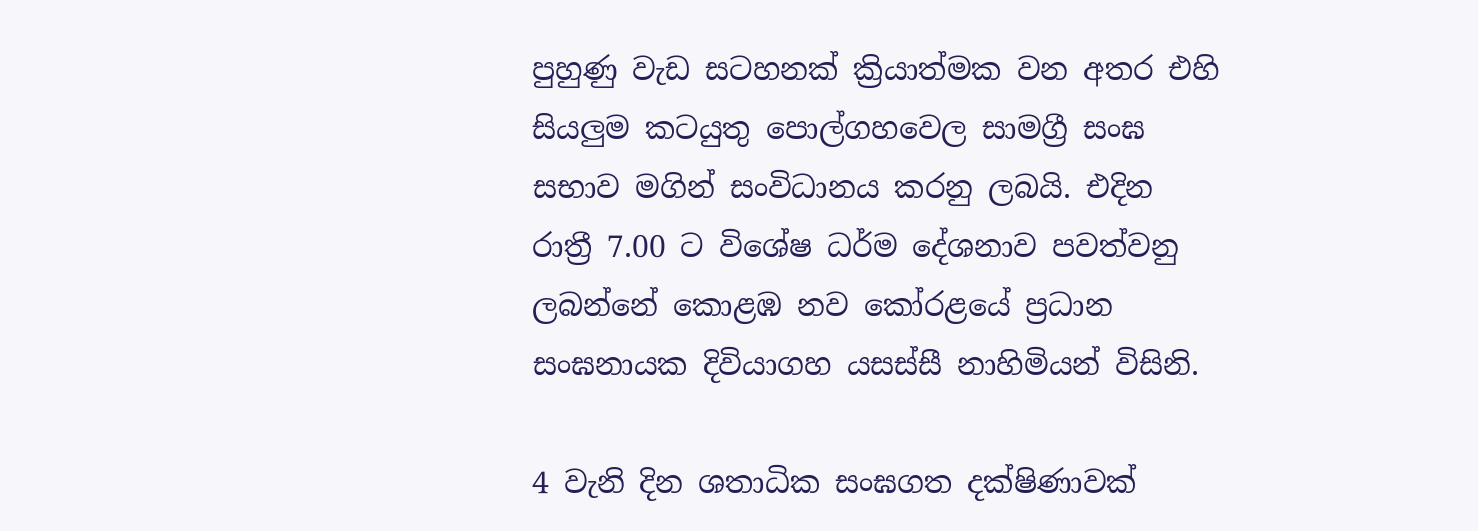පුහුණු වැඩ සටහනක් ක්‍රියාත්මක වන අතර එහි සියලුම කටයුතු පොල්ගහවෙල සාමග්‍රී සංඝ සභාව මගින් සංවිධානය කරනු ලබයි. එදින රාත්‍රී 7.00 ට විශේෂ ධර්ම දේශනාව පවත්වනු ලබන්නේ කොළඹ නව කෝරළයේ ප්‍රධාන සංඝනායක දිවියාගහ යසස්සී නාහිමියන් විසිනි.

4 වැනි දින ශතාධික සංඝගත දක්ෂිණාවක්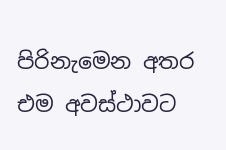පිරිනැමෙන අතර එම අවස්ථාවට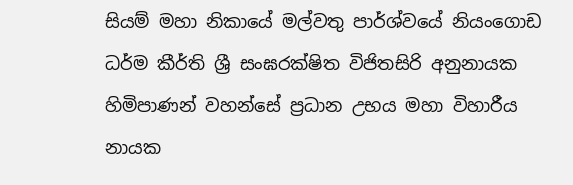සියම් මහා නිකායේ මල්වතු පාර්ශ්වයේ නියංගොඩ ධර්ම කීර්ති ශ්‍රී සංඝරක්ෂිත විජිතසිරි අනුනායක හිමිපාණන් වහන්සේ ප්‍රධාන උභය මහා විහාරීය නායක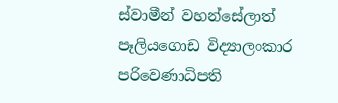ස්වාමීන් වහන්සේලාත් පෑලියගොඩ විද්‍යාලංකාර පරිවෙණාධිපති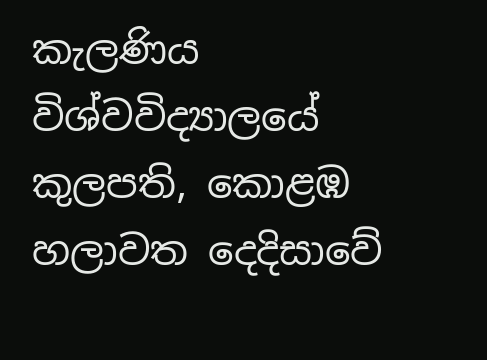කැලණිය විශ්වවිද්‍යාලයේ කුලපති, කොළඹ හලාවත දෙදිසාවේ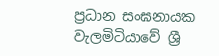ප්‍රධාන සංඝනායක වැලමිටියාවේ ශ්‍රී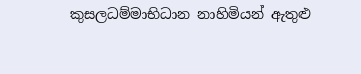කුසලධම්මාභිධාන නාහිමියන් ඇතුළු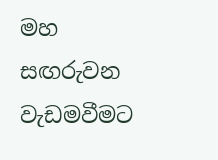මහ සඟරුවන වැඩමවීමට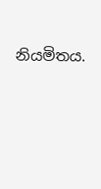නියමිතය.